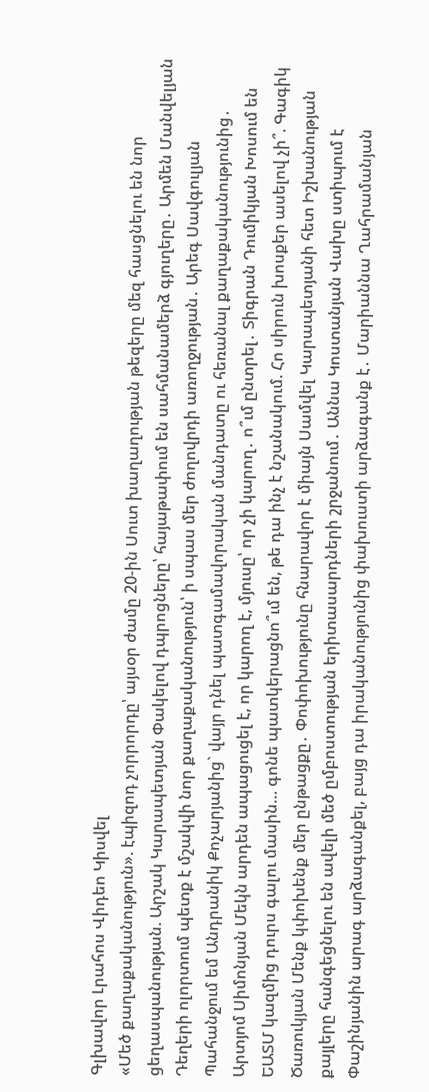Գլխավոր Լրահոս Վիդեո Կիսվել
«Մեծ քաղաքականություն». էպիզոդ չորրորդը՝ այսօր ժամը 20-ին Սուտ խաղաղության թեզերը մեզ հասցնելու են նոր ցեղասպանության. Արշակ Կարապետյան Փակելով դպրոցները՝ հայաթափում են սահմանամերձ գյուղերը․ Արմեն Մանվելյան Դեղերի ոլորտում պետք է մշակվի նոր քաղաքականություն՝ ի սպաս մեր ժողովրդի առողջության․ Արեգ Սավգուլյան Պահանջում եմ Անդրանիկ Քոչարյանից` վայր դնել պատգամավորական մանդատը ու հեռանալ քաղաքականությունից․ Արտյոմ Սիմոնյան Մեկն արդեն ապացուցել է, որ կարող է, մյուսը՝ որ չի կարող․ ո՞ւմ ընտրել․ Տիգրան Դումիկյան Խոսում են ԵԱՏՄ կազմից դուրս գալու մասին… գոնե պատկերացնո՞ւմ են, թե դա ինչ է նշանակում. Հո սիրուն խոսքեր ասելով չի՞. Գագիկ Ծառուկյան Մենք կփոխենք մեր ընթացքը․ Փոփոխությունը հնարավոր է միայն Սամվել Կարապետյանի հետ Իշխանության քայլերը հանգեցնելու են ավելի մեծ ըմբոստության երիտասարդների շրջանում․ Աննա Կոստանյան Վախը ստիպում է Փաշինյանին արագ արձագանքել, բայց դա իրականությունից փախուստի արձագանք է․ Մարիաննա Ղահրամանյան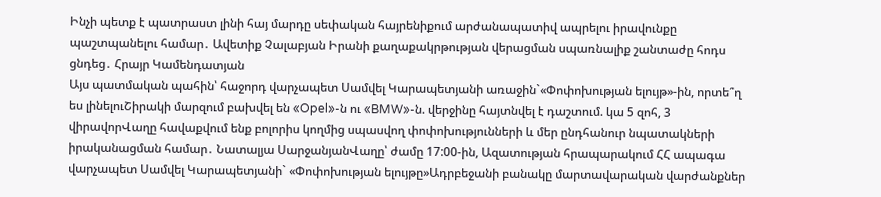Ինչի պետք է պատրաստ լինի հայ մարդը սեփական հայրենիքում արժանապատիվ ապրելու իրավունքը պաշտպանելու համար․ Ավետիք Չալաբյան Իրանի քաղաքակրթության վերացման սպառնալիք շանտաժը հոդս ցնդեց․ Հրայր Կամենդատյան
Այս պատմական պահին՝ հաջորդ վարչապետ Սամվել Կարապետյանի առաջին`«Փոփոխության ելույթ»-ին, որտե՞ղ ես լինելուՇիրակի մարզում բախվել են «Opel»-ն ու «BMW»-ն. վերջինը հայտնվել է դաշտում. կա 5 զոհ, 3 վիրավորՎաղը հավաքվում ենք բոլորիս կողմից սպասվող փոփոխությունների և մեր ընդհանուր նպատակների իրականացման համար․ Նատալյա ՍարջանյանՎաղը՝ ժամը 17:00-ին, Ազատության հրապարակում ՀՀ ապագա վարչապետ Սամվել Կարապետյանի` «Փոփոխության ելույթը»Ադրբեջանի բանակը մարտավարական վարժանքներ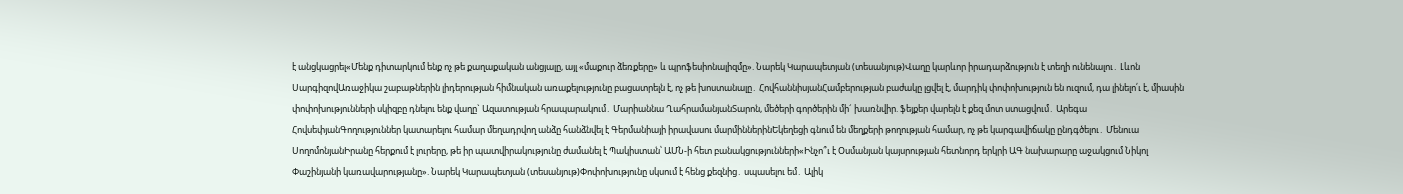է անցկացրել«Մենք դիտարկում ենք ոչ թե քաղաքական անցյալը, այլ «մաքուր ձեռքերը» և պրոֆեսիոնալիզմը». Նարեկ Կարապետյան (տեսանյութ)Վաղը կարևոր իրադարձություն է տեղի ունենալու․ Լևոն ՍարգիզովԱռաջիկա շաբաթներին լիդերության հիմնական առաքելությունը բացատրելն է, ոչ թե խոստանալը․ ՀովհաննիսյանՀամբերության բաժակը լցվել է, մարդիկ փոփոխություն են ուզում, դա լինելո՛ւ է, միասին փոփոխությունների սկիզբը դնելու ենք վաղը` Ազատության հրապարակում․ Մարիաննա ՂահրամանյանՏարոն, մեծերի գործերին մի´ խառնվիր. ֆեյքեր վարելն է քեզ մոտ ստացվում․ Արեգա ՀովսեփյանԳողություններ կատարելու համար մեղադրվող անձը հանձնվել է Գերմանիայի իրավասու մարմիններինԵկեղեցի գնում են մեղքերի թողության համար, ոչ թե կարգավիճակը ընդգծելու․ Մենուա ՍողոմոնյանԻրանը հերքում է լուրերը, թե իր պատվիրակությունը ժամանել է Պակիստան՝ ԱՄՆ-ի հետ բանակցությունների«Ինչո՞ւ է Օսմանյան կայսրության հետնորդ երկրի ԱԳ նախարարը աջակցում Նիկոլ Փաշինյանի կառավարությանը». Նարեկ Կարապետյան (տեսանյութ)Փոփոխությունը սկսում է հենց քեզնից․ սպասելու եմ․ Ալիկ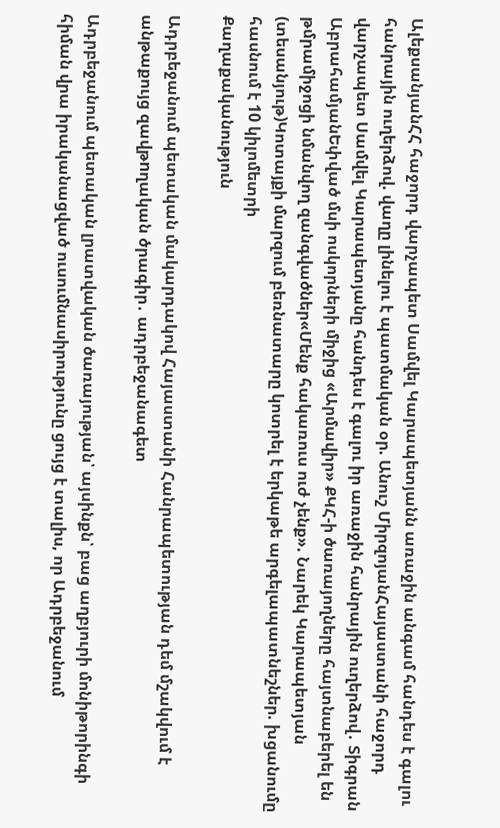ԱլեքսանյանՀՀ հաջորդ վարչապետ Սամվել Կարապետյանն առաջին անգամ հանդես է գալու հանրային ուղերձով. վաղը լինելու է պատմական օր. Անուշ ՄիրզոյանՀայաստանի հաջորդ վարչապետ Սամվել Կարապետյանը հանդես է գալու իր առաջին հանրային ուղերձով․ Տիգրան ԱբրահամյանԵփված մսի ոսկորների միջից «Արմավիր» ՔԿՀ-ի ծառայողները հայտնաբերել են թմրամիջոցի նմանվող զանգվածներ«Մենք հակառուս ուժ չենք». Նարեկ Կարապետյան (տեսանյութ)Կոտայքի մարզում բեռնատարը կոտրել է երկաթե արգելապատնեշներ. խցանումը հասնում է 10 կիլոմետրի
Քաղաքականություն

Ադրբեջանում պետական մակարդակով Հայաստանի Հանրապետության դեմ մշակվում է անթաքույց զավթnղական ծրագիր․ ադրբեջանագետ

Ադրբեջանում պետական լրատվական ծառայության՝ այսինքն՝ բաց աղբյուրի մոնիթորինգի հիման վրա իրականացված ուսումնասիրությունը ցույց է տալիս, որ Ադրբեջանում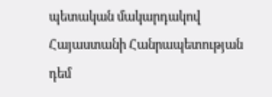պետական մակարդակով Հայաստանի Հանրապետության դեմ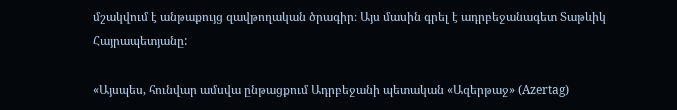մշակվում է անթաքույց զավթողական ծրագիր։ Այս մասին գրել է ադրբեջանագետ Տաթևիկ Հայրապետյանը:

«Այսպես, հունվար ամսվա ընթացքում Ադրբեջանի պետական «Ազերթաջ» (Azertag)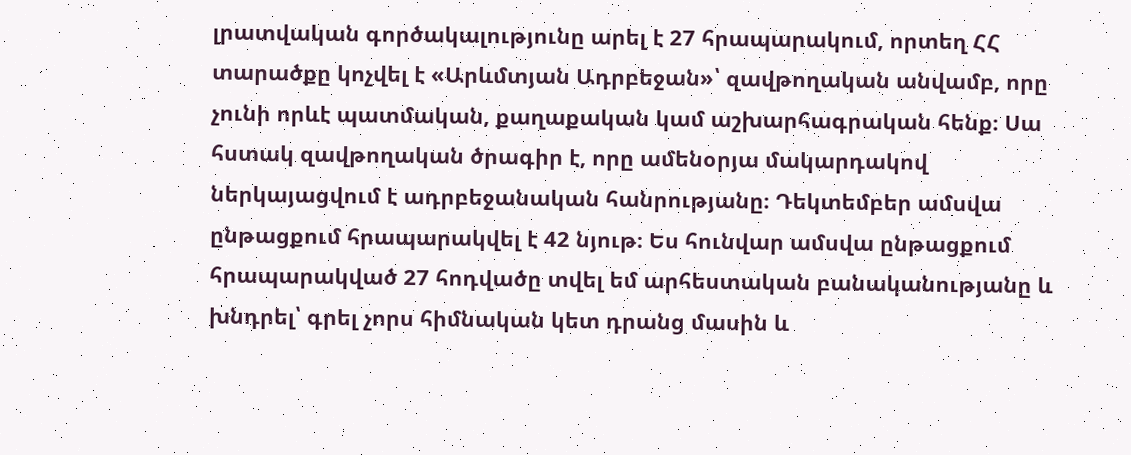լրատվական գործակալությունը արել է 27 հրապարակում, որտեղ ՀՀ տարածքը կոչվել է «Արևմտյան Ադրբեջան»՝ զավթողական անվամբ, որը չունի որևէ պատմական, քաղաքական կամ աշխարհագրական հենք։ Սա հստակ զավթողական ծրագիր է, որը ամենօրյա մակարդակով ներկայացվում է ադրբեջանական հանրությանը։ Դեկտեմբեր ամսվա ընթացքում հրապարակվել է 42 նյութ։ Ես հունվար ամսվա ընթացքում հրապարակված 27 հոդվածը տվել եմ արհեստական բանականությանը և խնդրել՝ գրել չորս հիմնական կետ դրանց մասին և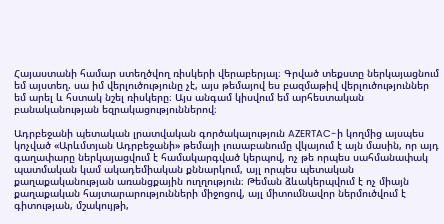Հայաստանի համար ստեղծվող ռիսկերի վերաբերյալ։ Գրված տեքստը ներկայացնում եմ այստեղ. սա իմ վերլուծությունը չէ, այս թեմայով ես բազմաթիվ վերլուծություններ եմ արել և հստակ նշել ռիսկերը։ Այս անգամ կիսվում եմ արհեստական բանականության եզրակացություններով։

Ադրբեջանի պետական լրատվական գործակալություն AZERTAC-ի կողմից այսպես կոչված «Արևմտյան Ադրբեջանի» թեմայի լուսաբանումը վկայում է այն մասին, որ այդ գաղափարը ներկայացվում է համակարգված կերպով, ոչ թե որպես սահմանափակ պատմական կամ ակադեմիական քննարկում, այլ որպես պետական քաղաքականության առանցքային ուղղություն։ Թեման ձևակերպվում է ոչ միայն քաղաքական հայտարարությունների միջոցով, այլ միտումնավոր ներմուծվում է գիտության, մշակույթի,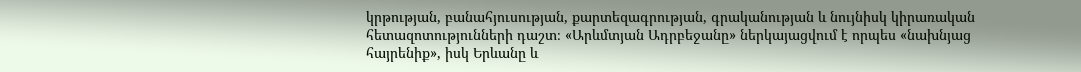կրթության, բանահյուսության, քարտեզագրության, գրականության և նույնիսկ կիրառական հետազոտությունների դաշտ։ «Արևմտյան Ադրբեջանը» ներկայացվում է որպես «նախնյաց հայրենիք», իսկ Երևանը և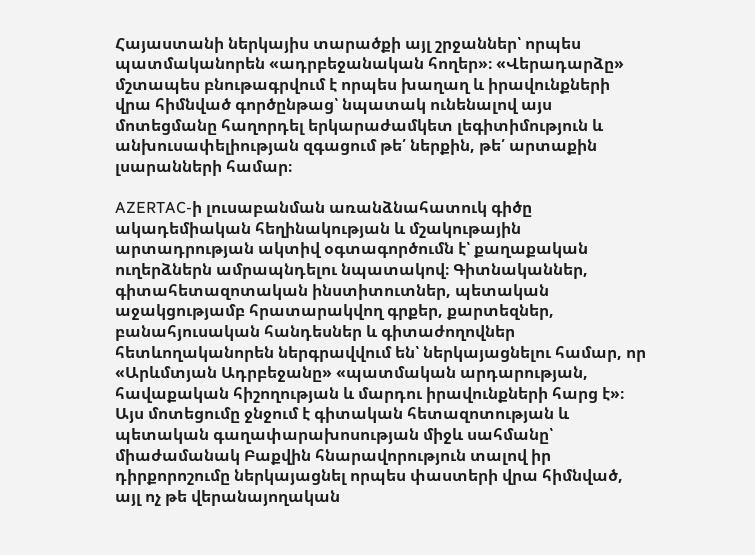Հայաստանի ներկայիս տարածքի այլ շրջաններ՝ որպես պատմականորեն «ադրբեջանական հողեր»։ «Վերադարձը» մշտապես բնութագրվում է որպես խաղաղ և իրավունքների վրա հիմնված գործընթաց՝ նպատակ ունենալով այս մոտեցմանը հաղորդել երկարաժամկետ լեգիտիմություն և անխուսափելիության զգացում թե՛ ներքին, թե՛ արտաքին լսարանների համար։

AZERTAC-ի լուսաբանման առանձնահատուկ գիծը ակադեմիական հեղինակության և մշակութային արտադրության ակտիվ օգտագործումն է՝ քաղաքական ուղերձներն ամրապնդելու նպատակով։ Գիտնականներ, գիտահետազոտական ինստիտուտներ, պետական աջակցությամբ հրատարակվող գրքեր, քարտեզներ, բանահյուսական հանդեսներ և գիտաժողովներ հետևողականորեն ներգրավվում են՝ ներկայացնելու համար, որ «Արևմտյան Ադրբեջանը» «պատմական արդարության, հավաքական հիշողության և մարդու իրավունքների հարց է»։ Այս մոտեցումը ջնջում է գիտական հետազոտության և պետական գաղափարախոսության միջև սահմանը՝ միաժամանակ Բաքվին հնարավորություն տալով իր դիրքորոշումը ներկայացնել որպես փաստերի վրա հիմնված, այլ ոչ թե վերանայողական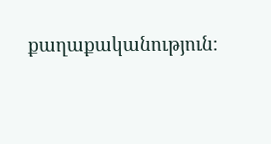քաղաքականություն։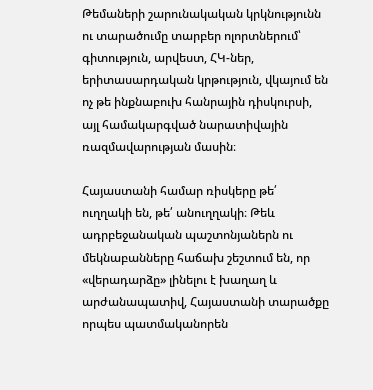Թեմաների շարունակական կրկնությունն ու տարածումը տարբեր ոլորտներում՝ գիտություն, արվեստ, ՀԿ-ներ, երիտասարդական կրթություն, վկայում են ոչ թե ինքնաբուխ հանրային դիսկուրսի, այլ համակարգված նարատիվային ռազմավարության մասին։

Հայաստանի համար ռիսկերը թե՛ ուղղակի են, թե՛ անուղղակի։ Թեև ադրբեջանական պաշտոնյաներն ու մեկնաբանները հաճախ շեշտում են, որ «վերադարձը» լինելու է խաղաղ և արժանապատիվ, Հայաստանի տարածքը որպես պատմականորեն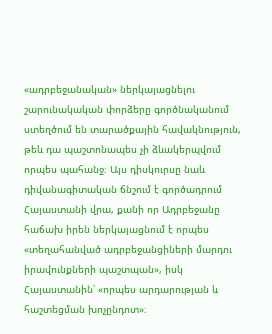«ադրբեջանական» ներկայացնելու շարունակական փորձերը գործնականում ստեղծում են տարածքային հավակնություն, թեև դա պաշտոնապես չի ձևակերպվում որպես պահանջ։ Այս դիսկուրսը նաև դիվանագիտական ճնշում է գործադրում Հայաստանի վրա, քանի որ Ադրբեջանը հաճախ իրեն ներկայացնում է որպես «տեղահանված ադրբեջանցիների մարդու իրավունքների պաշտպան», իսկ Հայաստանին՝ «որպես արդարության և հաշտեցման խոչընդոտ»։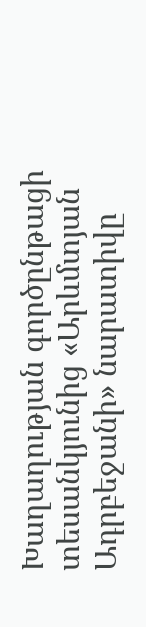Խաղաղության գործընթացի տեսանկյունից «Արևմտյան Ադրբեջանի» նարատիվը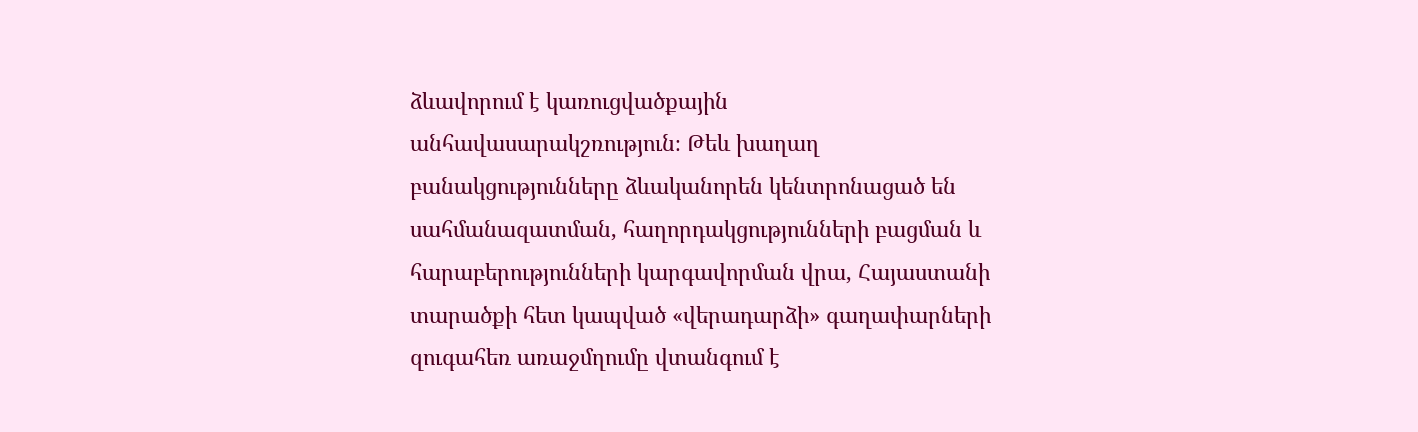ձևավորում է կառուցվածքային անհավասարակշռություն։ Թեև խաղաղ բանակցությունները ձևականորեն կենտրոնացած են սահմանազատման, հաղորդակցությունների բացման և հարաբերությունների կարգավորման վրա, Հայաստանի տարածքի հետ կապված «վերադարձի» գաղափարների զուգահեռ առաջմղումը վտանգում է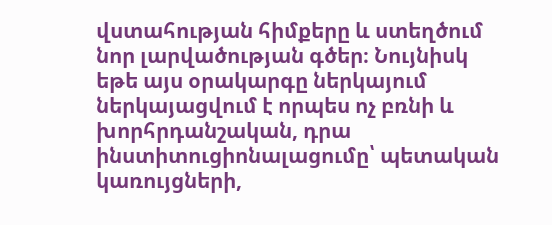վստահության հիմքերը և ստեղծում նոր լարվածության գծեր։ Նույնիսկ եթե այս օրակարգը ներկայում ներկայացվում է որպես ոչ բռնի և խորհրդանշական, դրա ինստիտուցիոնալացումը՝ պետական կառույցների,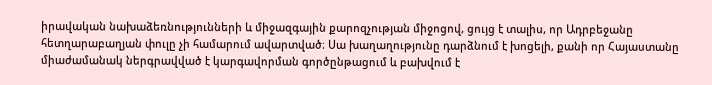իրավական նախաձեռնությունների և միջազգային քարոզչության միջոցով, ցույց է տալիս, որ Ադրբեջանը հետղարաբաղյան փուլը չի համարում ավարտված։ Սա խաղաղությունը դարձնում է խոցելի, քանի որ Հայաստանը միաժամանակ ներգրավված է կարգավորման գործընթացում և բախվում է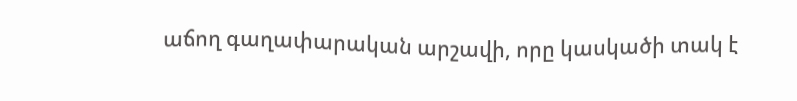աճող գաղափարական արշավի, որը կասկածի տակ է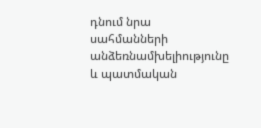դնում նրա սահմանների անձեռնամխելիությունը և պատմական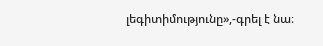լեգիտիմությունը»,-գրել է նա։